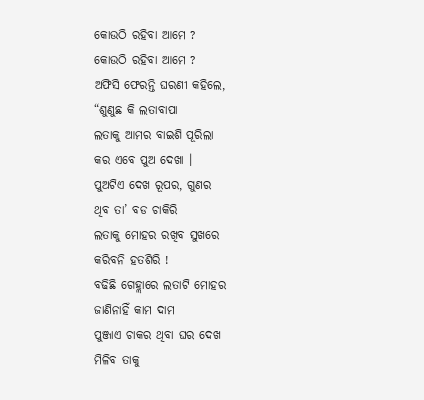କୋଉଠି ରହିବା ଆମେ ?
କୋଉଠି ରହିବା ଆମେ ?
ଅଫିସି ଫେରନ୍ତି ଘରଣୀ କହିଲେ,
“ଶୁଣୁଛ କି ଲତାବାପା
ଲତାକୁ ଆମର ବାଇଶି ପୂରିଲା
କର ଏବେ ପୁଅ ଦେଖା ।
ପୁଅଟିଏ ଦେଖ ରୂପର, ଗୁଣର
ଥିବ ତା’ ବଡ ଚାକିରି
ଲତାକୁ ମୋହର ରଖିବ ସୁଖରେ
କରିବନି ହତଶିରି !
ବଢିଛି ଗେହ୍ଲାରେ ଲତାଟି ମୋହର
ଜାଣିନାହିଁ କାମ ଦାମ
ପୁଞ୍ଜାଏ ଚାକର ଥିବା ଘର ଦେଖ
ମିଳିବ ତାକୁ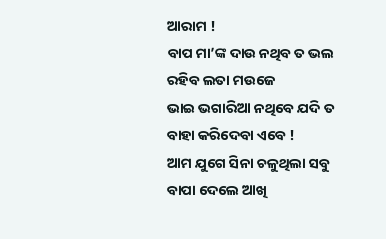ଆରାମ !
ବାପ ମା’ଙ୍କ ଦାଉ ନଥିବ ତ ଭଲ
ରହିବ ଲତା ମଉଜେ
ଭାଇ ଭଗାରିଆ ନଥିବେ ଯଦି ତ
ବାହା କରିଦେବା ଏବେ !
ଆମ ଯୁଗେ ସିନା ଚଳୁଥିଲା ସବୁ
ବାପା ଦେଲେ ଆଖି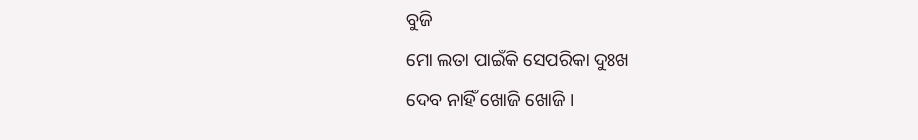ବୁଜି
ମୋ ଲତା ପାଇଁକି ସେପରିକା ଦୁଃଖ
ଦେବ ନାହିଁ ଖୋଜି ଖୋଜି ।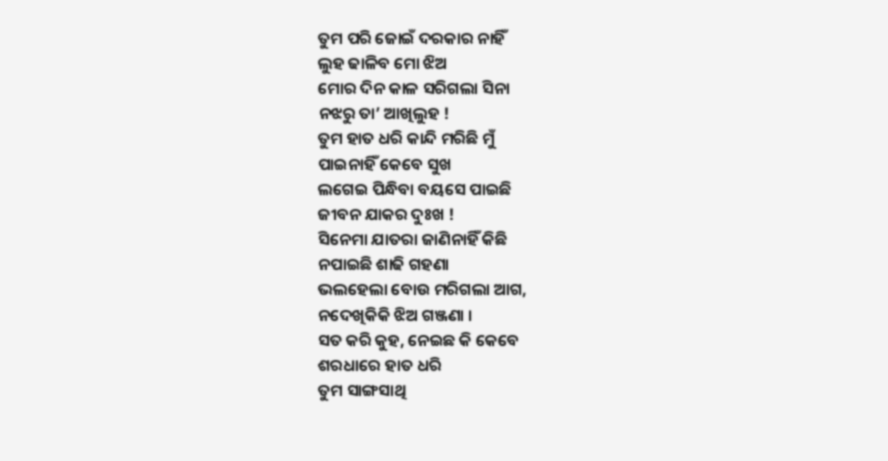ତୁମ ପରି ଜୋଇଁ ଦରକାର ନାହିଁ
ଲୁହ ଢାଳିବ ମୋ ଝିଅ
ମୋର ଦିନ କାଳ ସରିଗଲା ସିନା
ନଝରୁ ତା’ ଆଖିଲୁହ !
ତୁମ ହାତ ଧରି କାନ୍ଦି ମରିଛି ମୁଁ
ପାଇନାହିଁ କେବେ ସୁଖ
ଲଗେଇ ପିନ୍ଧିବା ବୟସେ ପାଇଛି
ଜୀବନ ଯାକର ଦୁଃଖ !
ସିନେମା ଯାତରା ଜାଣିନାହିଁ କିଛି
ନପାଇଛି ଶାଢି ଗହଣା
ଭଲହେଲା ବୋଉ ମରିଗଲା ଆଗ,
ନଦେଖିକିକି ଝିଅ ଗଞ୍ଜଣା ।
ସତ କରି କୁହ, ନେଇଛ କି କେବେ
ଶରଧାରେ ହାତ ଧରି
ତୁମ ସାଙ୍ଗସାଥି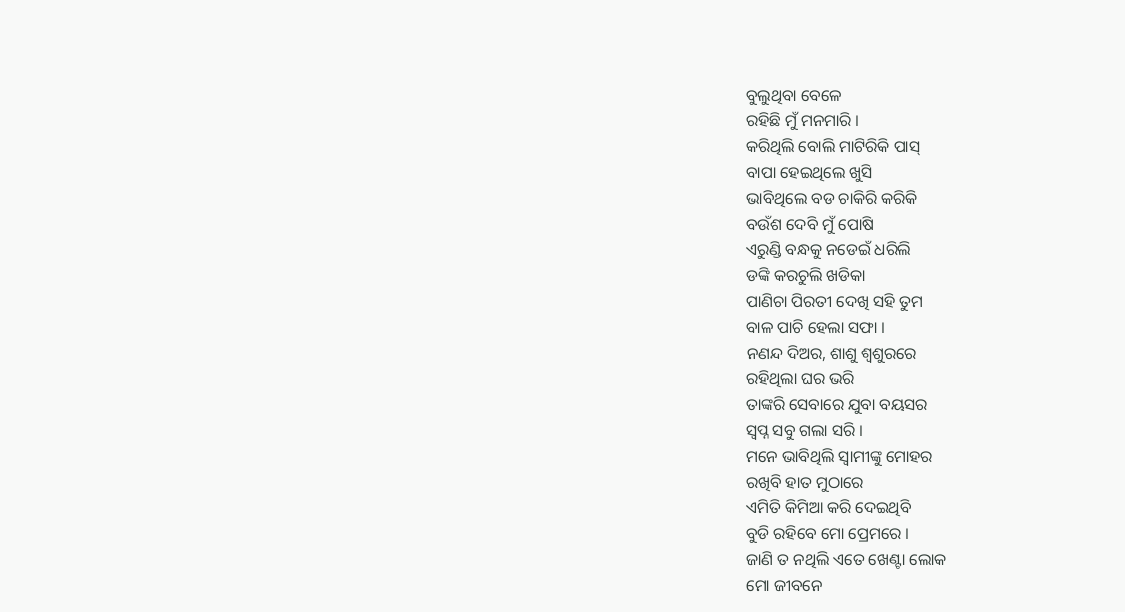ବୁଲୁଥିବା ବେଳେ
ରହିଛି ମୁଁ ମନମାରି ।
କରିଥିଲି ବୋଲି ମାଟିରିକି ପାସ୍
ବାପା ହେଇଥିଲେ ଖୁସି
ଭାବିଥିଲେ ବଡ ଚାକିରି କରିକି
ବଉଁଶ ଦେବି ମୁଁ ପୋଷି
ଏରୁଣ୍ଡି ବନ୍ଧକୁ ନଡେଇଁ ଧରିଲି
ଡଙ୍କି କରଚୁଲି ଖଡିକା
ପାଣିଚା ପିରତୀ ଦେଖି ସହି ତୁମ
ବାଳ ପାଚି ହେଲା ସଫା ।
ନଣନ୍ଦ ଦିଅର, ଶାଶୁ ଶ୍ୱଶୁରରେ
ରହିଥିଲା ଘର ଭରି
ତାଙ୍କରି ସେବାରେ ଯୁବା ବୟସର
ସ୍ୱପ୍ନ ସବୁ ଗଲା ସରି ।
ମନେ ଭାବିଥିଲି ସ୍ୱାମୀଙ୍କୁ ମୋହର
ରଖିବି ହାତ ମୁଠାରେ
ଏମିତି କିମିଆ କରି ଦେଇଥିବି
ବୁଡି ରହିବେ ମୋ ପ୍ରେମରେ ।
ଜାଣି ତ ନଥିଲି ଏତେ ଖେଣ୍ଟା ଲୋକ
ମୋ ଜୀବନେ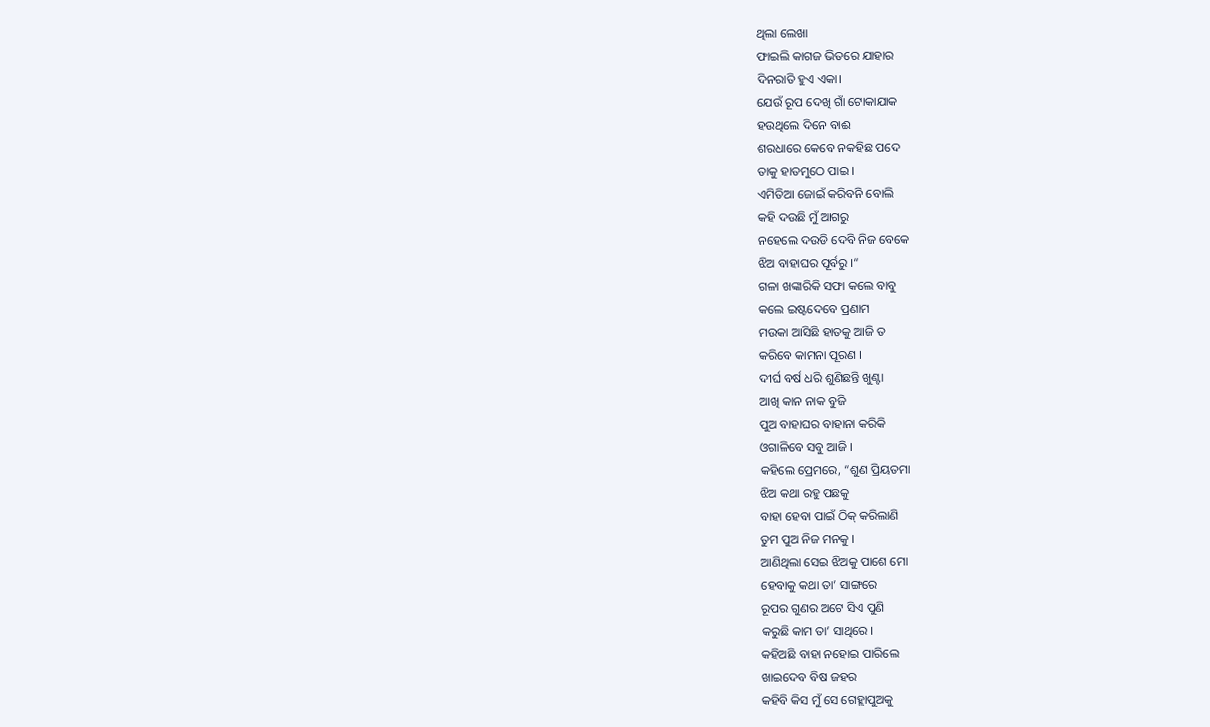ଥିଲା ଲେଖା
ଫାଇଲି କାଗଜ ଭିତରେ ଯାହାର
ଦିନରାତି ହୁଏ ଏକା।
ଯେଉଁ ରୂପ ଦେଖି ଗାଁ ଟୋକାଯାକ
ହଉଥିଲେ ଦିନେ ବାଈ
ଶରଧାରେ କେବେ ନକହିଛ ପଦେ
ତାକୁ ହାତମୁଠେ ପାଇ ।
ଏମିତିଆ ଜୋଇଁ କରିବନି ବୋଲି
କହି ଦଉଛି ମୁଁ ଆଗରୁ
ନହେଲେ ଦଉଡି ଦେବି ନିଜ ବେକେ
ଝିଅ ବାହାଘର ପୂର୍ବରୁ ।“
ଗଳା ଖଙ୍କାରିକି ସଫା କଲେ ବାବୁ
କଲେ ଇଷ୍ଟଦେବେ ପ୍ରଣାମ
ମଉକା ଆସିଛି ହାତକୁ ଆଜି ତ
କରିବେ କାମନା ପୂରଣ ।
ଦୀର୍ଘ ବର୍ଷ ଧରି ଶୁଣିଛନ୍ତି ଖୁଣ୍ଟା
ଆଖି କାନ ନାକ ବୁଜି
ପୁଅ ବାହାଘର ବାହାନା କରିକି
ଓଗାଳିବେ ସବୁ ଆଜି ।
କହିଲେ ପ୍ରେମରେ, “ଶୁଣ ପ୍ରିୟତମା
ଝିଅ କଥା ରହୁ ପଛକୁ
ବାହା ହେବା ପାଇଁ ଠିକ୍ କରିଲାଣି
ତୁମ ପୁଅ ନିଜ ମନକୁ ।
ଆଣିଥିଲା ସେଇ ଝିଅକୁ ପାଶେ ମୋ
ହେବାକୁ କଥା ତା’ ସାଙ୍ଗରେ
ରୂପର ଗୁଣର ଅଟେ ସିଏ ପୁଣି
କରୁଛି କାମ ତା’ ସାଥିରେ ।
କହିଅଛି ବାହା ନହୋଇ ପାରିଲେ
ଖାଇଦେବ ବିଷ ଜହର
କହିବି କିସ ମୁଁ ସେ ଗେହ୍ଲାପୁଅକୁ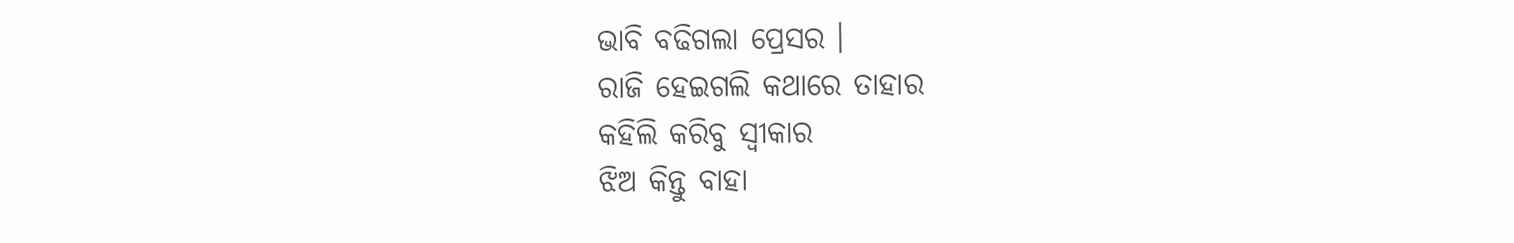ଭାବି ବଢିଗଲା ପ୍ରେସର ।
ରାଜି ହେଇଗଲି କଥାରେ ତାହାର
କହିଲି କରିବୁ ସ୍ୱୀକାର
ଝିଅ କିନ୍ତୁ ବାହା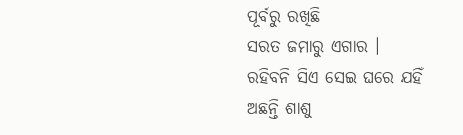ପୂର୍ବରୁ ରଖିଛି
ସରତ ଜମାରୁ ଏଗାର ।
ରହିବନି ସିଏ ସେଇ ଘରେ ଯହିଁ
ଅଛନ୍ତି ଶାଶୁ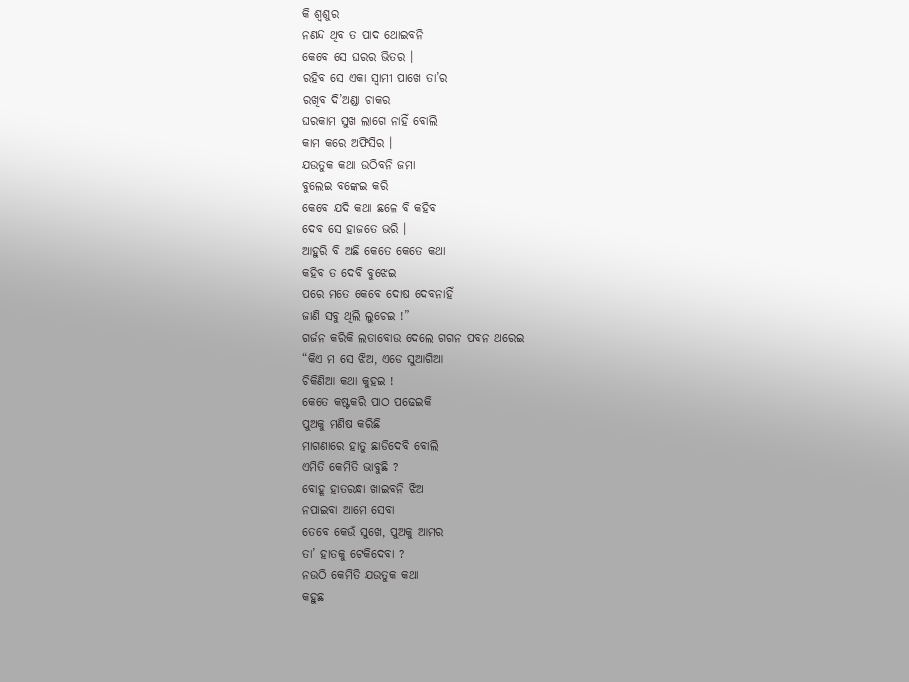କି ଶ୍ୱଶୁର
ନଣନ୍ଦ ଥିବ ତ ପାଦ ଥୋଇବନି
କେବେ ସେ ଘରର ଭିତର ।
ରହିବ ସେ ଏକା ସ୍ୱାମୀ ପାଖେ ତା’ର
ରଖିବ ଦି’ଅଣ୍ଡା ଚାକର
ଘରକାମ ସୁଖ ଲାଗେ ନାହିଁ ବୋଲି
କାମ କରେ ଅଫିସିର ।
ଯଉତୁକ କଥା ଉଠିବନି ଜମା
ବୁଲେଇ ବଙ୍କେଇ କରି
କେବେ ଯଦି କଥା ଛଳେ ବି କହିବ
ଦେବ ସେ ହାଜତେ ଭରି ।
ଆହୁରି ବି ଅଛି କେତେ କେତେ କଥା
କହିବ ତ ଦେବି ବୁଝେଇ
ପରେ ମତେ କେବେ ଦୋଷ ଦେବନାହିଁ
ଜାଣି ସବୁ ଥିଲି ଲୁଚେଇ !”
ଗର୍ଜନ କରିକି ଲତାବୋଉ ଦେଲେ ଗଗନ ପବନ ଥରେଇ
“କିଏ ମ ସେ ଝିଅ, ଏଡେ ସୁଆଗିଆ
ଚିକିଣିଆ କଥା କୁହଇ !
କେତେ କଷ୍ଟକରି ପାଠ ପଢେଇକି
ପୁଅକୁ ମଣିଷ କରିଛି
ମାଗଣାରେ ହାତୁ ଛାଡିଦେବି ବୋଲି
ଏମିତି କେମିତି ଭାବୁଛି ?
ବୋହୂ ହାତରନ୍ଧା ଖାଇବନି ଝିଅ
ନପାଇବା ଆମେ ସେବା
ତେବେ କେଉଁ ସୁଖେ, ପୁଅକୁ ଆମର
ତା’ ହାତକୁ ଟେକିଦେବା ?
ନଉଠି କେମିତି ଯଉତୁକ କଥା
କହୁଛ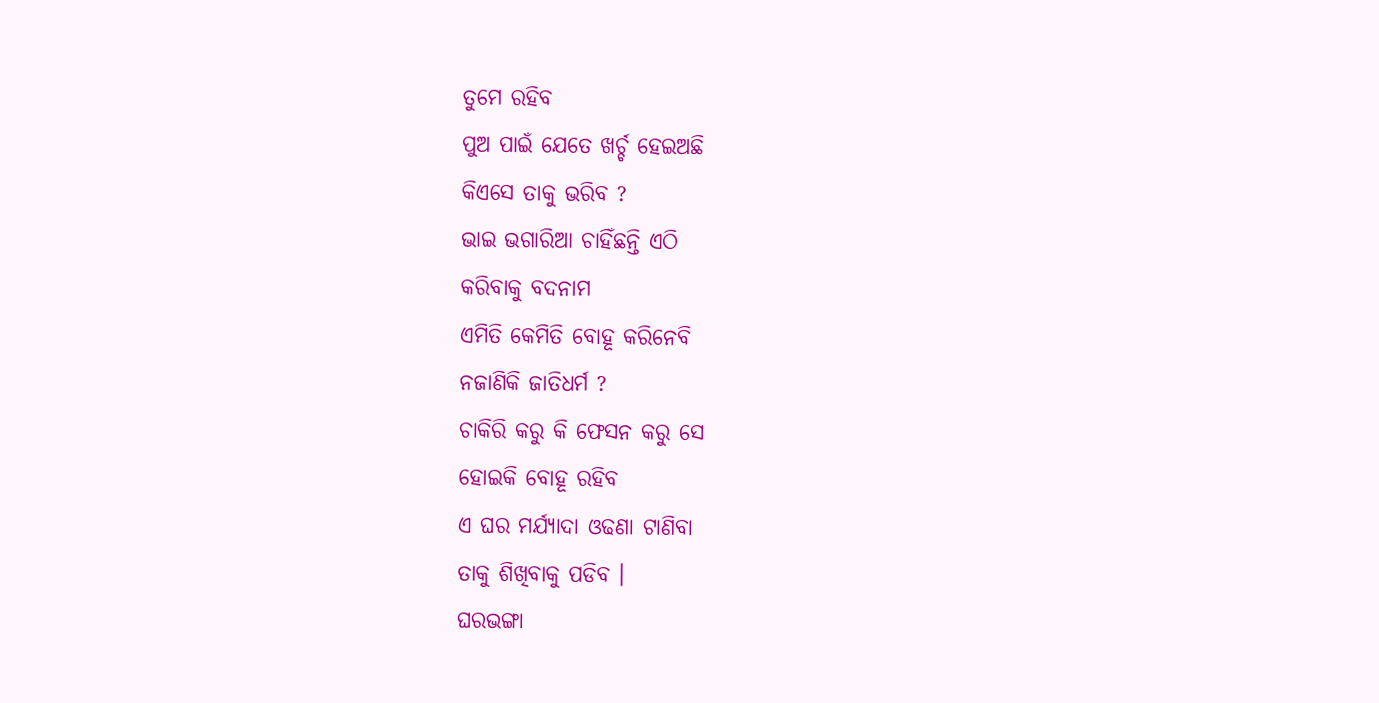ତୁମେ ରହିବ
ପୁଅ ପାଇଁ ଯେତେ ଖର୍ଚ୍ଚ ହେଇଅଛି
କିଏସେ ତାକୁ ଭରିବ ?
ଭାଇ ଭଗାରିଆ ଚାହିଁଛନ୍ତି ଏଠି
କରିବାକୁ ବଦନାମ
ଏମିତି କେମିତି ବୋହୂ କରିନେବି
ନଜାଣିକି ଜାତିଧର୍ମ ?
ଚାକିରି କରୁ କି ଫେସନ କରୁ ସେ
ହୋଇକି ବୋହୂ ରହିବ
ଏ ଘର ମର୍ଯ୍ୟାଦା ଓଢଣା ଟାଣିବା
ତାକୁ ଶିଖିବାକୁ ପଡିବ ।
ଘରଭଙ୍ଗା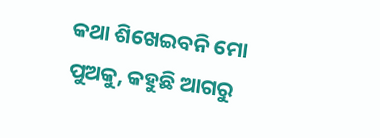କଥା ଶିଖେଇବନି ମୋ
ପୁଅକୁ, କହୁଛି ଆଗରୁ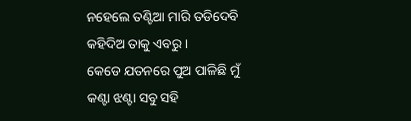ନହେଲେ ତଣ୍ଟିଆ ମାରି ତଡିଦେବି
କହିଦିଅ ତାକୁ ଏବରୁ ।
କେଡେ ଯତନରେ ପୁଅ ପାଳିଛି ମୁଁ
କଣ୍ଟା ଝଣ୍ଟା ସବୁ ସହି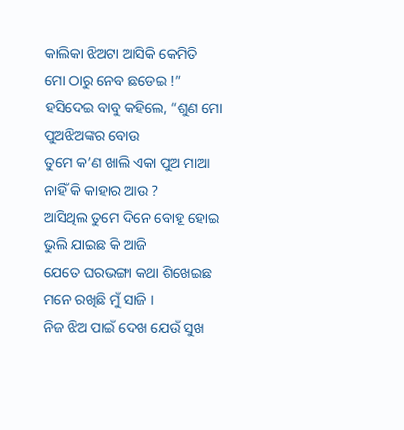କାଲିକା ଝିଅଟା ଆସିକି କେମିତି
ମୋ ଠାରୁ ନେବ ଛଡେଇ !”
ହସିଦେଇ ବାବୁ କହିଲେ, “ଶୁଣ ମୋ
ପୁଅଝିଅଙ୍କର ବୋଉ
ତୁମେ କ’ଣ ଖାଲି ଏକା ପୁଅ ମାଆ
ନାହିଁ କି କାହାର ଆଉ ?
ଆସିଥିଲ ତୁମେ ଦିନେ ବୋହୂ ହୋଇ
ଭୁଲି ଯାଇଛ କି ଆଜି
ଯେତେ ଘରଭଙ୍ଗା କଥା ଶିଖେଇଛ
ମନେ ରଖିଛି ମୁଁ ସାଜି ।
ନିଜ ଝିଅ ପାଇଁ ଦେଖ ଯେଉଁ ସୁଖ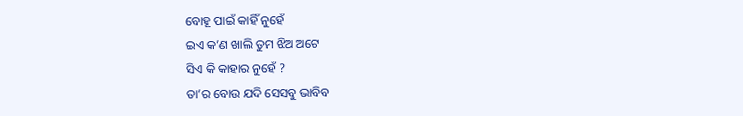ବୋହୂ ପାଇଁ କାହିଁ ନୁହେଁ
ଇଏ କ’ଣ ଖାଲି ତୁମ ଝିଅ ଅଟେ
ସିଏ କି କାହାର ନୁହେଁ ?
ତା’ର ବୋଉ ଯଦି ସେସବୁ ଭାବିବ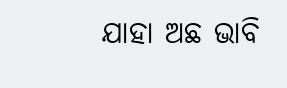ଯାହା ଅଛ ଭାବି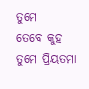ତୁମେ
ତେବେ କୁହ ତୁମେ ପ୍ରିୟତମା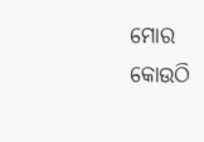ମୋର
କୋଉଠି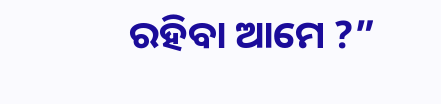ରହିବା ଆମେ ?”